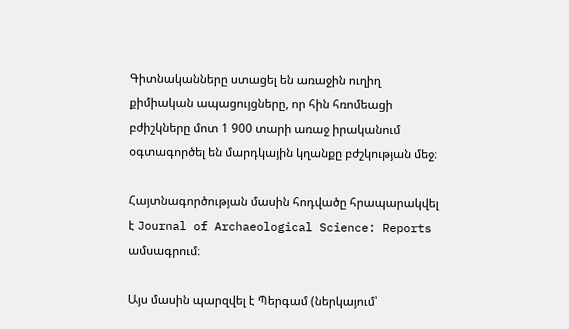Գիտնականները ստացել են առաջին ուղիղ քիմիական ապացույցները, որ հին հռոմեացի բժիշկները մոտ 1 900 տարի առաջ իրականում օգտագործել են մարդկային կղանքը բժշկության մեջ։

Հայտնագործության մասին հոդվածը հրապարակվել է Journal of Archaeological Science: Reports ամսագրում։

Այս մասին պարզվել է Պերգամ (ներկայում՝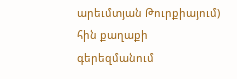արեւմտյան Թուրքիայում) հին քաղաքի գերեզմանում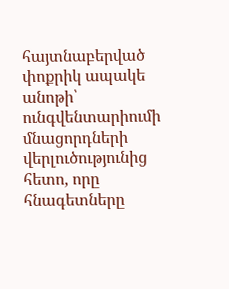հայտնաբերված փոքրիկ ապակե անոթի՝ ունգվենտարիումի մնացորդների վերլուծությունից հետո, որը հնագետները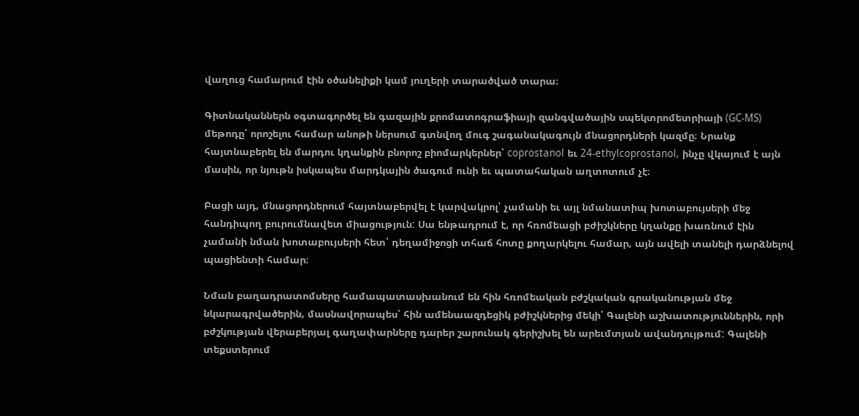վաղուց համարում էին օծանելիքի կամ յուղերի տարածված տարա։

Գիտնականներն օգտագործել են գազային քրոմատոգրաֆիայի զանգվածային սպեկտրոմետրիայի (GC-MS) մեթոդը՝ որոշելու համար անոթի ներսում գտնվող մուգ շագանակագույն մնացորդների կազմը։ Նրանք հայտնաբերել են մարդու կղանքին բնորոշ բիոմարկերներ՝ coprostanol եւ 24‑ethylcoprostanol, ինչը վկայում է այն մասին, որ նյութն իսկապես մարդկային ծագում ունի եւ պատահական աղտոտում չէ։

Բացի այդ, մնացորդներում հայտնաբերվել է կարվակրոլ՝ չամանի եւ այլ նմանատիպ խոտաբույսերի մեջ հանդիպող բուրումնավետ միացություն: Սա ենթադրում է, որ հռոմեացի բժիշկները կղանքը խառնում էին չամանի նման խոտաբույսերի հետ՝ դեղամիջոցի տհաճ հոտը քողարկելու համար, այն ավելի տանելի դարձնելով պացիենտի համար։

Նման բաղադրատոմսերը համապատասխանում են հին հռոմեական բժշկական գրականության մեջ նկարագրվածերին, մասնավորապես՝ հին ամենաազդեցիկ բժիշկներից մեկի՝ Գալենի աշխատություններին, որի բժշկության վերաբերյալ գաղափարները դարեր շարունակ գերիշխել են արեւմտյան ավանդույթում: Գալենի տեքստերում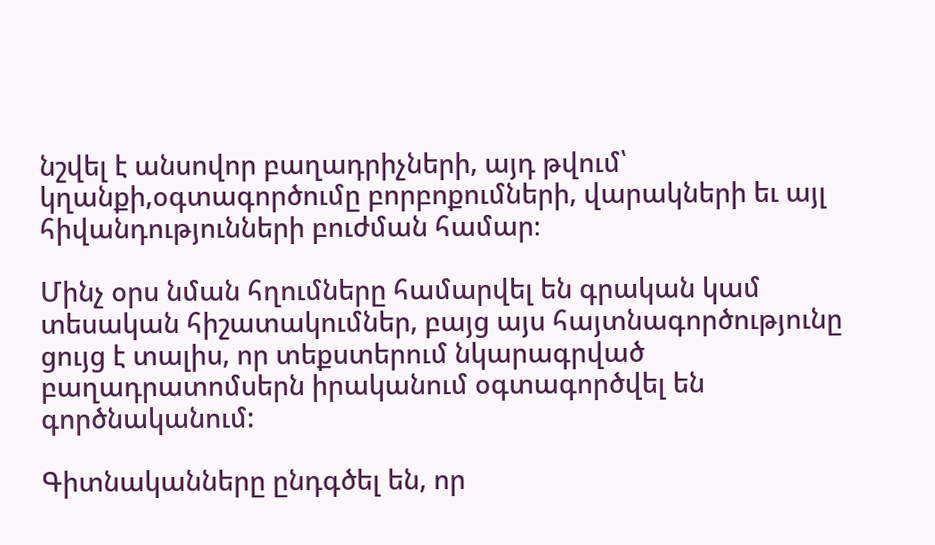նշվել է անսովոր բաղադրիչների, այդ թվում՝ կղանքի,օգտագործումը բորբոքումների, վարակների եւ այլ հիվանդությունների բուժման համար։

Մինչ օրս նման հղումները համարվել են գրական կամ տեսական հիշատակումներ, բայց այս հայտնագործությունը ցույց է տալիս, որ տեքստերում նկարագրված բաղադրատոմսերն իրականում օգտագործվել են գործնականում:

Գիտնականները ընդգծել են, որ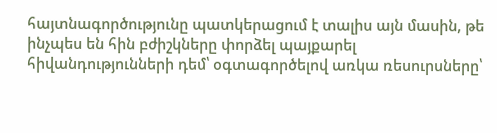հայտնագործությունը պատկերացում է տալիս այն մասին, թե ինչպես են հին բժիշկները փորձել պայքարել հիվանդությունների դեմ՝ օգտագործելով առկա ռեսուրսները՝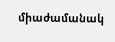միաժամանակ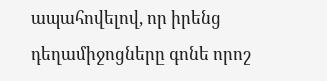ապահովելով, որ իրենց դեղամիջոցները գոնե որոշ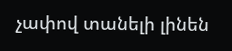չափով տանելի լինեն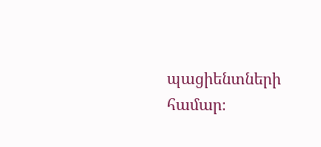պացիենտների համար։